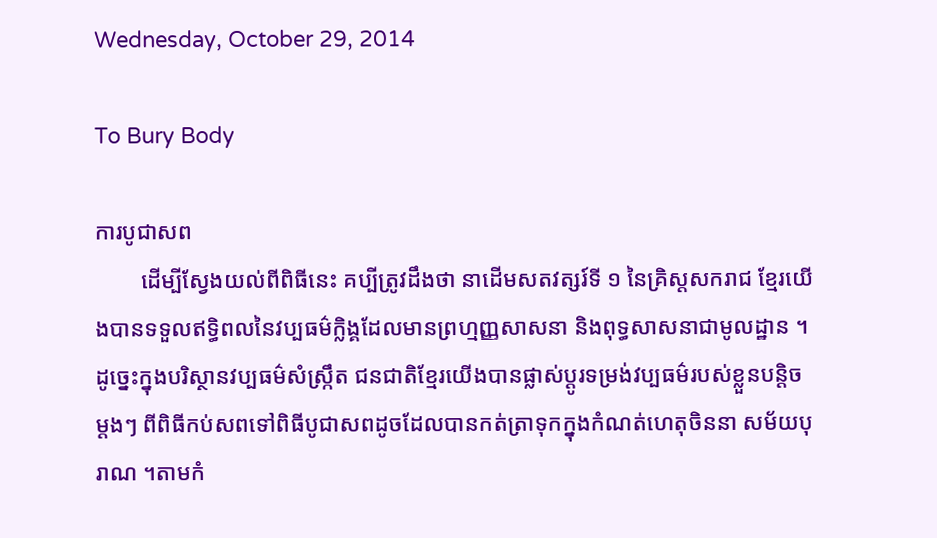Wednesday, October 29, 2014

To Bury Body

ការបូជាសព
        ដើម្បីស្វែងយល់ពីពិធីនេះ គប្បីត្រូវដឹងថា នាដើមសតវត្សរ៍ទី ១ នៃគ្រិស្តសករាជ ខ្មែរយើងបានទទួលឥទ្ធិពលនៃវប្បធម៌ក្លិង្គដែលមានព្រហ្មញ្ញសាសនា និងពុទ្ធសាសនាជាមូលដ្ឋាន ។  ដូច្នេះក្នុងបរិស្ថានវប្បធម៌សំស្ក្រឹត ជនជាតិខ្មែរយើងបានផ្លាស់ប្ដូរទម្រង់វប្បធម៌របស់ខ្លួនបន្តិចម្ដងៗ ពីពិធីកប់សពទៅពិធីបូជាសពដូចដែលបានកត់ត្រាទុកក្នុងកំណត់ហេតុចិននា សម័យបុរាណ ។តាមកំ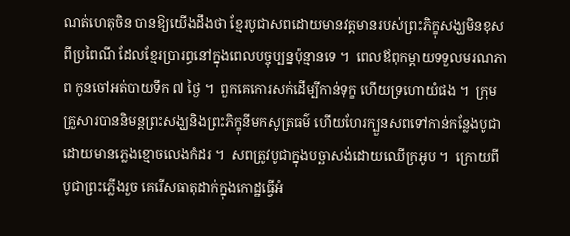ណត់ហេតុចិន បានឱ្យយើងដឹងថា ខ្មែរបូជាសពដោយមានវត្តមានរបស់ព្រះភិក្ខុសង្ឃមិនខុសពីប្រពៃណី ដែលខ្មែរប្រារព្ធនៅក្នុងពេលបច្ចុប្បន្នប៉ុន្មានទេ ។  ពេលឪពុកម្ដាយទទួលមរណភាព កូនចៅអត់បាយទឹក ៧ ថ្ងៃ ។  ពួកគេកោរសក់ដើម្បីកាន់ទុក្ខ ហើយទ្រហោយំផង ។  ក្រុមគ្រួសារបាននិមន្តព្រះសង្ឃនិងព្រះភិក្ខុនីមកសូត្រធម៌ ហើយហែរក្បួនសពទៅកាន់កន្លែងបូជាដោយមានភ្លេងខ្មោចលេងកំដរ ។  សពត្រូវបូជាក្នុងបច្ឆាសង់ដោយឈើក្រអូប ។  ក្រោយពីបូជាព្រះភ្លើងរួច គេរើសធាតុដាក់ក្នុងកោដ្ឋធ្វើអំ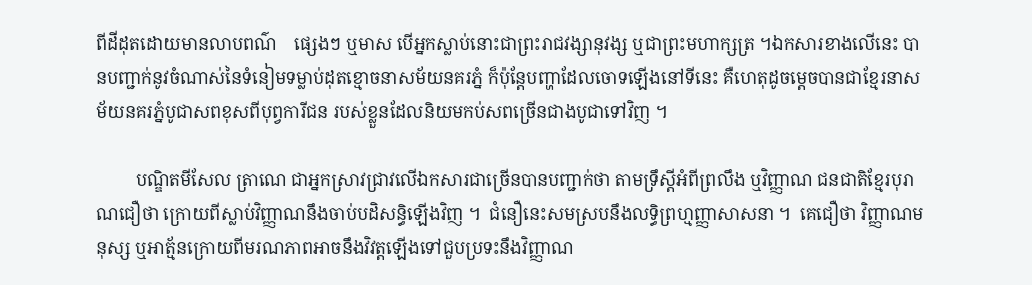ពីដីដុតដោយមានលាបពណ៌    ផ្សេងៗ ឬមាស បើអ្នកស្លាប់នោះជាព្រះរាជវង្សានុវង្ស ឬជាព្រះមហាក្សត្រ ។ឯកសារខាងលើនេះ បានបញ្ជាក់នូវចំណាស់នៃទំនៀមទម្លាប់ដុតខ្មោចនាសម័យនគរភ្នំ ក៏ប៉ុន្តែបញ្ហាដែលចោទឡើងនៅទីនេះ គឺហេតុដូចម្ដេចបានជាខ្មែរនាសម័យនគរភ្នំបូជាសពខុសពីបុព្វការីជន របស់ខ្លួនដែលនិយមកប់សពច្រើនជាងបូជាទៅវិញ ។

         បណ្ឌិតមីសែល ត្រាណេ ជាអ្នកស្រាវជ្រាវលើឯកសារជាច្រើនបានបញ្ជាក់ថា តាមទ្រឹស្ដីអំពីព្រលឹង ឬវិញ្ញាណ ជនជាតិខ្មែរបុរាណជឿថា ក្រោយពីស្លាប់វិញ្ញាណនឹងចាប់បដិសន្ធិឡើងវិញ ។  ជំនឿនេះសមស្របនឹងលទ្ធិព្រហ្មញ្ញាសាសនា ។  គេជឿថា វិញ្ញាណមនុស្ស ឬអាត្ម័នក្រោយពីមរណភាពអាចនឹងវិវត្តឡើងទៅជួបប្រទះនឹងវិញ្ញាណ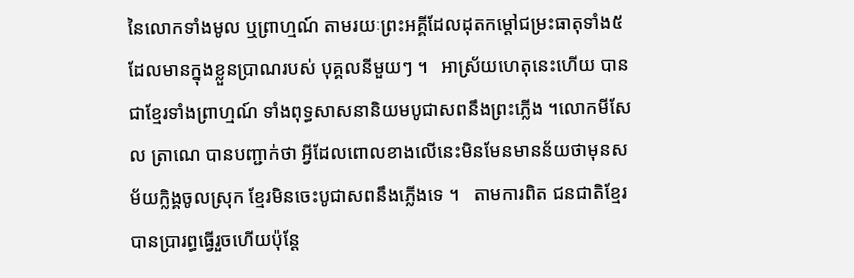នៃលោកទាំងមូល ឬព្រាហ្មណ៍ តាមរយៈព្រះអគ្គីដែលដុតកម្ដៅជម្រះធាតុទាំង៥ដែលមានក្នុងខ្លួនប្រាណរបស់ បុគ្គលនីមួយៗ ។   អាស្រ័យហេតុនេះហើយ បានជាខ្មែរទាំងព្រាហ្មណ៍ ទាំងពុទ្ធសាសនានិយមបូជាសពនឹងព្រះភ្លើង ។លោកមីសែល ត្រាណេ បានបញ្ជាក់ថា អ្វីដែលពោលខាងលើនេះមិនមែនមានន័យថាមុនសម័យក្លិង្គចូលស្រុក ខ្មែរមិនចេះបូជាសពនឹងភ្លើងទេ ។   តាមការពិត ជនជាតិខ្មែរបានប្រារព្ធធ្វើរួចហើយប៉ុន្តែ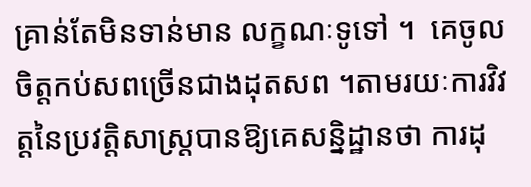គ្រាន់តែមិនទាន់មាន លក្ខណៈទូទៅ ។  គេចូលចិត្តកប់សពច្រើនជាងដុតសព ។តាមរយៈការវិវត្តនៃប្រវត្តិសាស្ត្របានឱ្យគេសន្និដ្ឋានថា ការដុ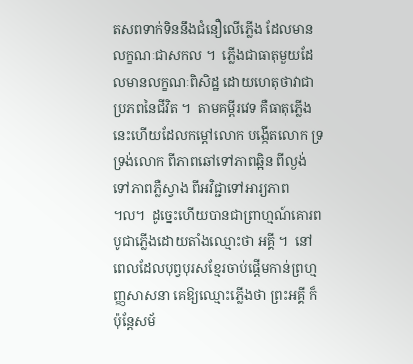តសពទាក់ទិននឹងជំនឿលើភ្លើង ដែលមានលក្ខណៈជាសកល ។  ភ្លើងជាធាតុមួយដែលមានលក្ខណៈពិសិដ្ឋ ដោយហេតុថាវាជាប្រភពនៃជីវិត ។  តាមគម្ពីរវេទ គឺធាតុភ្លើងនេះហើយដែលកម្ដៅលោក បង្កើតលោក ទ្រទ្រង់លោក ពីភាពឆៅទៅភាពឆ្អិន ពីល្ងង់ទៅភាពភ្លឺស្វាង ពីអវិជ្ជាទៅអារ្យភាព ៘  ដូច្នេះហើយបានជាព្រាហ្មណ៍គោរពបូជាភ្លើងដោយតាំងឈ្មោះថា អគ្គី ។  នៅពេលដែលបុព្វបុរសខ្មែរចាប់ផ្ដើមកាន់ព្រហ្មញ្ញសាសនា គេឱ្យឈ្មោះភ្លើងថា ព្រះអគ្គី ក៏ប៉ុន្តែសម័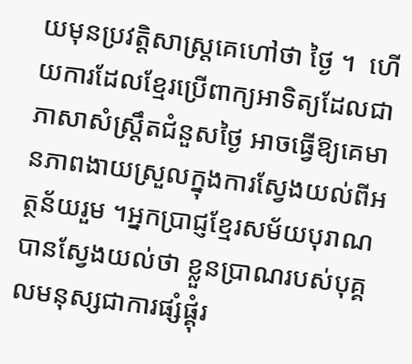យមុនប្រវត្តិសាស្ត្រគេហៅថា ថ្ងៃ ។  ហើយការដែលខ្មែរប្រើពាក្យអាទិត្យដែលជាភាសាសំស្ត្រឹតជំនួសថ្ងៃ អាចធ្វើឱ្យគេមានភាពងាយស្រួលក្នុងការស្វែងយល់ពីអត្ថន័យរួម ។អ្នកប្រាជ្ញខ្មែរសម័យបុរាណបានស្វែងយល់ថា ខ្លួនប្រាណរបស់បុគ្គលមនុស្សជាការផ្សំផ្គុំរ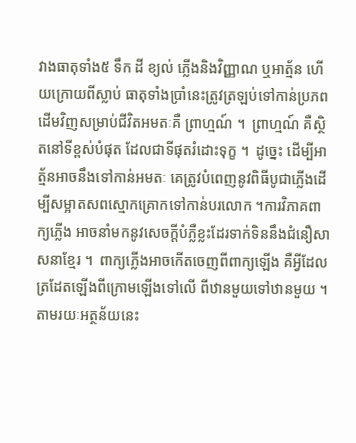វាងធាតុទាំង៥ ទឹក ដី ខ្យល់ ភ្លើងនិងវិញ្ញាណ ឬអាត្ម័ន ហើយក្រោយពីស្លាប់ ធាតុទាំងប្រាំនេះត្រូវត្រឡប់ទៅកាន់ប្រភពដើមវិញសម្រាប់ជីវិតអមតៈគឺ ព្រាហ្មណ៍ ។  ព្រាហ្មណ៍ គឺស្ថិតនៅទីខ្ពស់បំផុត ដែលជាទីផុតរំដោះទុក្ខ ។  ដូច្នេះ ដើម្បីអាត្ម័នអាចនឹងទៅកាន់អមតៈ គេត្រូវបំពេញនូវពិធីបូជាភ្លើងដើម្បីសម្អាតសពស្មោកគ្រោកទៅកាន់បរលោក ។ការវិភាគពាក្យភ្លើង អាចនាំមកនូវសេចក្ដីបំភ្លឺខ្លះដែរទាក់ទិននឹងជំនឿសាសនាខ្មែរ ។  ពាក្យភ្លើងអាចកើតចេញពីពាក្យឡើង គឺអ្វីដែលត្រដែតឡើងពីក្រោមឡើងទៅលើ ពីឋានមួយទៅឋានមួយ ។  តាមរយៈអត្ថន័យនេះ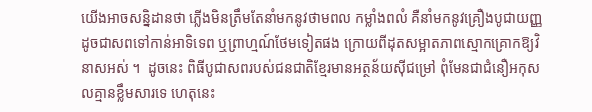យើងអាចសន្និដានថា ភ្លើងមិនត្រឹមតែនាំមកនូវថាមពល កម្លាំងពលំ គឺនាំមកនូវគ្រឿងបូជាយញ្ញ ដូចជាសពទៅកាន់អាទិទេព ឬព្រាហ្មណ៍ថែមទៀតផង ក្រោយពីដុតសម្អាតភាពស្មោកគ្រោកឱ្យវិនាសអស់ ។  ដូចនេះ ពិធីបូជាសពរបស់ជនជាតិខ្មែរមានអត្ថន័យស៊ីជម្រៅ ពុំមែនជាជំនឿអកុសលគ្មានខ្លឹមសារទេ ហេតុនេះ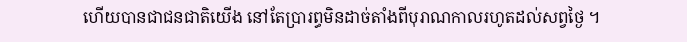ហើយបានជាជនជាតិយើង នៅតែប្រារព្ធមិនដាច់តាំងពីបុរាណកាលរហូតដល់សព្វថ្ងៃ ។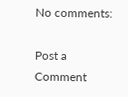No comments:

Post a Comment